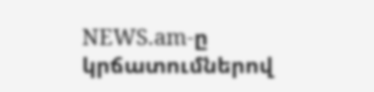NEWS.am-ը կրճատումներով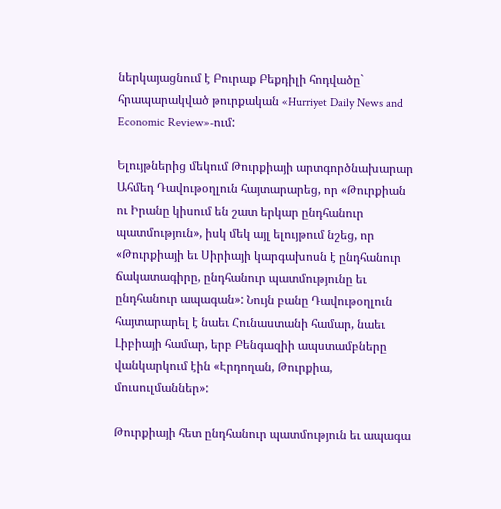ներկայացնում է Բուրաք Բեքդիլի հոդվածը` հրապարակված թուրքական «Hurriyet Daily News and Economic Review»-ում:

Ելույթներից մեկում Թուրքիայի արտգործնախարար Ահմեդ Դավութօղլուն հայտարարեց, որ «Թուրքիան ու Իրանը կիսում են շատ երկար ընդհանուր պատմություն», իսկ մեկ այլ ելույթում նշեց, որ «Թուրքիայի եւ Սիրիայի կարգախոսն է ընդհանուր ճակատագիրը, ընդհանուր պատմությունը եւ ընդհանուր ապագան»: Նույն բանը Դավութօղլուն հայտարարել է նաեւ Հունաստանի համար, նաեւ Լիբիայի համար, երբ Բենգազիի ապստամբները վանկարկում էին «Էրդողան, Թուրքիա, մուսուլմաններ»:

Թուրքիայի հետ ընդհանուր պատմություն եւ ապագա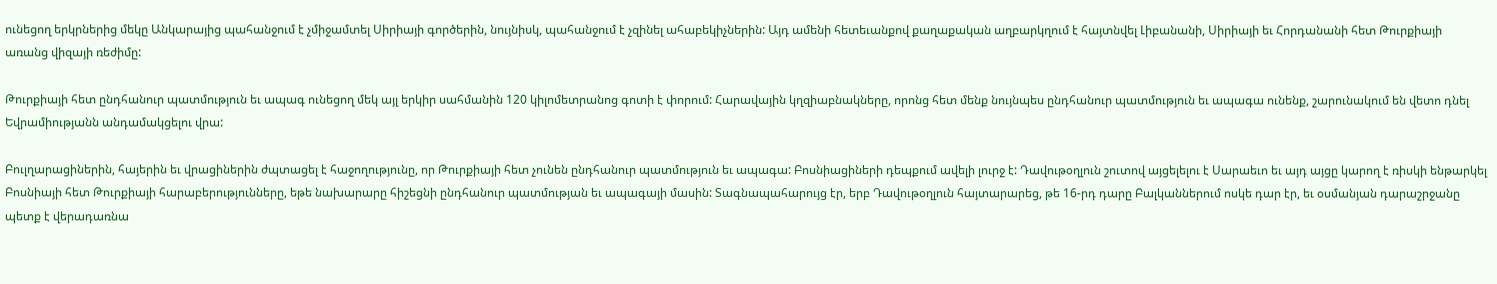ունեցող երկրներից մեկը Անկարայից պահանջում է չմիջամտել Սիրիայի գործերին, նույնիսկ, պահանջում է չզինել ահաբեկիչներին: Այդ ամենի հետեւանքով քաղաքական աղբարկղում է հայտնվել Լիբանանի, Սիրիայի եւ Հորդանանի հետ Թուրքիայի առանց վիզայի ռեժիմը:

Թուրքիայի հետ ընդհանուր պատմություն եւ ապագ ունեցող մեկ այլ երկիր սահմանին 120 կիլոմետրանոց գոտի է փորում: Հարավային կղզիաբնակները, որոնց հետ մենք նույնպես ընդհանուր պատմություն եւ ապագա ունենք, շարունակում են վետո դնել Եվրամիությանն անդամակցելու վրա:

Բուլղարացիներին, հայերին եւ վրացիներին ժպտացել է հաջողությունը, որ Թուրքիայի հետ չունեն ընդհանուր պատմություն եւ ապագա: Բոսնիացիների դեպքում ավելի լուրջ է: Դավութօղլուն շուտով այցելելու է Սարաեւո եւ այդ այցը կարող է ռիսկի ենթարկել Բոսնիայի հետ Թուրքիայի հարաբերությունները, եթե նախարարը հիշեցնի ընդհանուր պատմության եւ ապագայի մասին: Տագնապահարույց էր, երբ Դավութօղլուն հայտարարեց, թե 16-րդ դարը Բալկաններում ոսկե դար էր, եւ օսմանյան դարաշրջանը պետք է վերադառնա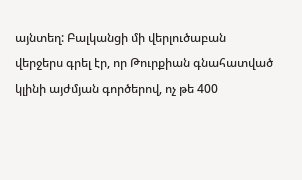այնտեղ: Բալկանցի մի վերլուծաբան վերջերս գրել էր, որ Թուրքիան գնահատված կլինի այժմյան գործերով, ոչ թե 400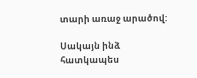տարի առաջ արածով:

Սակայն ինձ հատկապես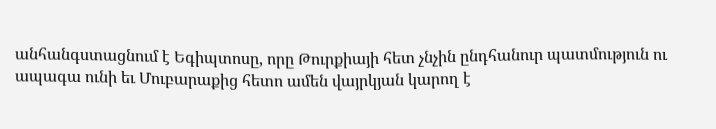անհանգստացնում է Եգիպտոսը, որը Թուրքիայի հետ չնչին ընդհանուր պատմություն ու ապագա ունի եւ Մուբարաքից հետո ամեն վայրկյան կարող է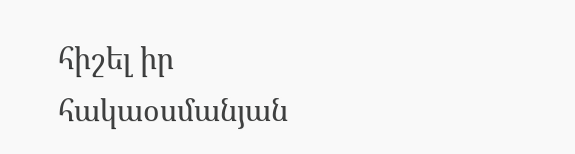հիշել իր հակաօսմանյան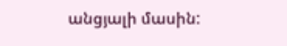անցյալի մասին: